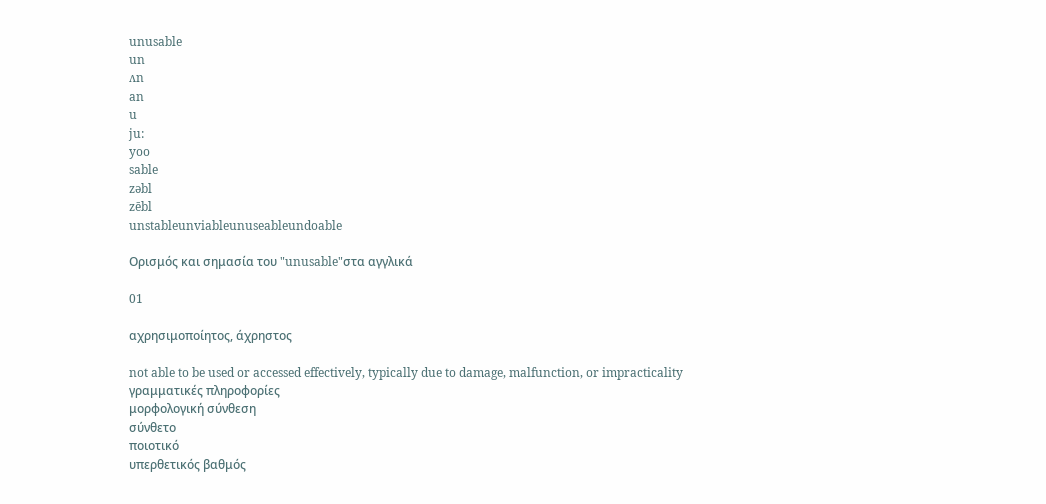unusable
un
ʌn
an
u
ju:
yoo
sable
zəbl
zēbl
unstableunviableunuseableundoable

Ορισμός και σημασία του "unusable"στα αγγλικά

01

αχρησιμοποίητος, άχρηστος

not able to be used or accessed effectively, typically due to damage, malfunction, or impracticality
γραμματικές πληροφορίες
μορφολογική σύνθεση
σύνθετο
ποιοτικό
υπερθετικός βαθμός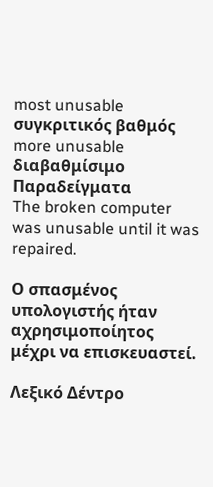most unusable
συγκριτικός βαθμός
more unusable
διαβαθμίσιμο
Παραδείγματα
The broken computer was unusable until it was repaired.

Ο σπασμένος υπολογιστής ήταν αχρησιμοποίητος μέχρι να επισκευαστεί.

Λεξικό Δέντρο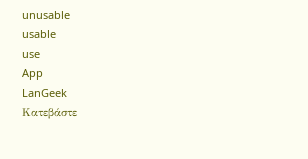unusable
usable
use
App
LanGeek
Κατεβάστε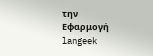την Εφαρμογή
langeek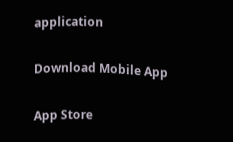application

Download Mobile App

App Store